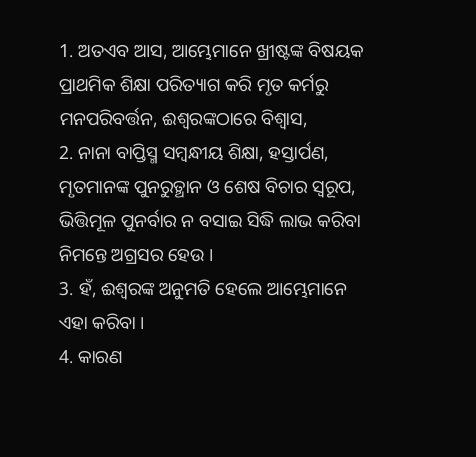1. ଅତଏବ ଆସ, ଆମ୍ଭେମାନେ ଖ୍ରୀଷ୍ଟଙ୍କ ବିଷୟକ ପ୍ରାଥମିକ ଶିକ୍ଷା ପରିତ୍ୟାଗ କରି ମୃତ କର୍ମରୁ ମନପରିବର୍ତ୍ତନ, ଈଶ୍ଵରଙ୍କଠାରେ ବିଶ୍ଵାସ,
2. ନାନା ବାପ୍ତିସ୍ମ ସମ୍ଵନ୍ଧୀୟ ଶିକ୍ଷା, ହସ୍ତାର୍ପଣ, ମୃତମାନଙ୍କ ପୁନରୁତ୍ଥାନ ଓ ଶେଷ ବିଚାର ସ୍ଵରୂପ, ଭିତ୍ତିମୂଳ ପୁନର୍ବାର ନ ବସାଇ ସିଦ୍ଧି ଲାଭ କରିବା ନିମନ୍ତେ ଅଗ୍ରସର ହେଉ ।
3. ହଁ, ଈଶ୍ଵରଙ୍କ ଅନୁମତି ହେଲେ ଆମ୍ଭେମାନେ ଏହା କରିବା ।
4. କାରଣ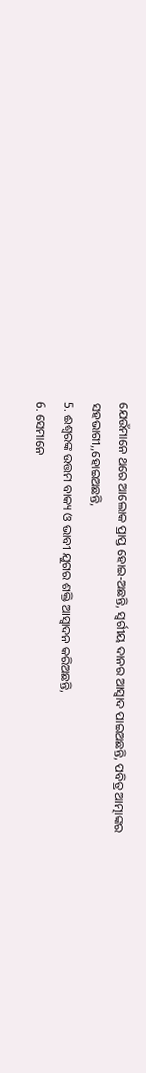ଯେଉଁମାନେ ଥରେ ଆଲୋକ ପ୍ରାପ୍ତ ହୋଇ-ଅଛନ୍ତି, ସ୍ଵର୍ଗୀୟ ଦାନର ଆସ୍ଵାଦ ପାଇଅଛନ୍ତି, ପବିତ୍ର ଆତ୍ମାଙ୍କର ସହଭାଗୀ,,ହୋଇଅଛନ୍ତି,
5. ଈଶ୍ଵରଙ୍କ ଉତ୍ତମ ବାକ୍ୟ ଓ ଭାବୀ ଯୁଗର ଶକ୍ତି ଆସ୍ଵାଦନ କରିଅଛନ୍ତି,
6. ସେମାନେ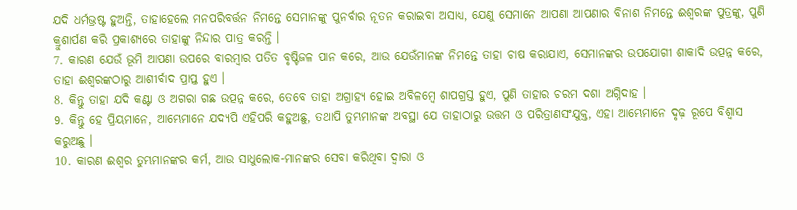ଯଦି ଧର୍ମଭ୍ରଷ୍ଟ ହୁଅନ୍ତି, ତାହାହେଲେ ମନପରିବର୍ତ୍ତନ ନିମନ୍ତେ ସେମାନଙ୍କୁ ପୁନର୍ବାର ନୂତନ କରାଇବା ଅସାଧ୍ୟ, ଯେଣୁ ସେମାନେ ଆପଣା ଆପଣାର ବିନାଶ ନିମନ୍ତେ ଈଶ୍ଵରଙ୍କ ପୁତ୍ରଙ୍କୁ, ପୁଣି କ୍ରୁଶାର୍ପଣ କରି ପ୍ରକାଶ୍ୟରେ ତାହାଙ୍କୁ ନିନ୍ଦାର ପାତ୍ର କରନ୍ତି ।
7. କାରଣ ଯେଉଁ ଭୂମି ଆପଣା ଉପରେ ବାରମ୍ଵାର ପତିତ ବୃଷ୍ଟିଜଳ ପାନ କରେ, ଆଉ ଯେଉଁମାନଙ୍କ ନିମନ୍ତେ ତାହା ଚାଷ କରାଯାଏ, ସେମାନଙ୍କର ଉପଯୋଗୀ ଶାକାଦି ଉତ୍ପନ୍ନ କରେ, ତାହା ଈଶ୍ଵରଙ୍କଠାରୁ ଆଶୀର୍ବାଦ ପ୍ରାପ୍ତ ହୁଏ ।
8. କିନ୍ତୁ ତାହା ଯଦି କଣ୍ଟା ଓ ଅଗରା ଗଛ ଉତ୍ପନ୍ନ କରେ, ତେବେ ତାହା ଅଗ୍ରାହ୍ୟ ହୋଇ ଅବିଳମ୍ଵେ ଶାପଗ୍ରସ୍ତ ହୁଏ, ପୁଣି ତାହାର ଚରମ ଦଶା ଅଗ୍ନିଦାହ ।
9. କିନ୍ତୁ ହେ ପ୍ରିୟମାନେ, ଆମ୍ଭେମାନେ ଯଦ୍ୟପି ଏହିପରି କହୁଅଛୁ, ତଥାପି ତୁମ୍ଭମାନଙ୍କ ଅବସ୍ଥା ଯେ ତାହାଠାରୁ ଉତ୍ତମ ଓ ପରିତ୍ରାଣସଂଯୁକ୍ତ, ଏହା ଆମ୍ଭେମାନେ ଦୃଢ଼ ରୂପେ ବିଶ୍ଵାସ କରୁଅଛୁ ।
10. କାରଣ ଈଶ୍ଵର ତୁମ୍ଭମାନଙ୍କର କର୍ମ, ଆଉ ସାଧୁଲୋକ-ମାନଙ୍କର ସେବା କରିଥିବା ଦ୍ଵାରା ଓ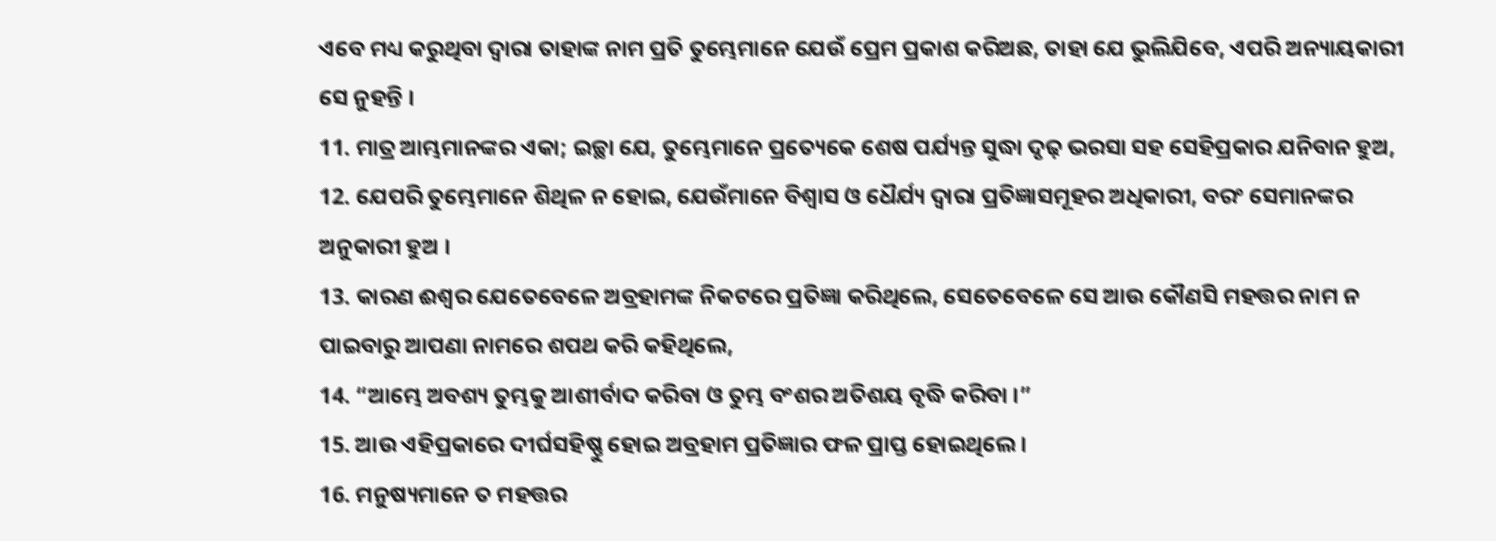ଏବେ ମଧ୍ୟ କରୁଥିବା ଦ୍ଵାରା ତାହାଙ୍କ ନାମ ପ୍ରତି ତୁମ୍ଭେମାନେ ଯେଉଁ ପ୍ରେମ ପ୍ରକାଶ କରିଅଛ, ତାହା ଯେ ଭୁଲିଯିବେ, ଏପରି ଅନ୍ୟାୟକାରୀ ସେ ନୁହନ୍ତି ।
11. ମାତ୍ର ଆମ୍ଭମାନଙ୍କର ଏକା; ଇଚ୍ଛା ଯେ, ତୁମ୍ଭେମାନେ ପ୍ରତ୍ୟେକେ ଶେଷ ପର୍ଯ୍ୟନ୍ତ ସୁଦ୍ଧା ଦୃଢ଼ ଭରସା ସହ ସେହିପ୍ରକାର ଯନିବାନ ହୁଅ,
12. ଯେପରି ତୁମ୍ଭେମାନେ ଶିଥିଳ ନ ହୋଇ, ଯେଉଁମାନେ ବିଶ୍ଵାସ ଓ ଧୈର୍ଯ୍ୟ ଦ୍ଵାରା ପ୍ରତିଜ୍ଞାସମୂହର ଅଧିକାରୀ, ବରଂ ସେମାନଙ୍କର ଅନୁକାରୀ ହୁଅ ।
13. କାରଣ ଈଶ୍ଵର ଯେତେବେଳେ ଅବ୍ରହାମଙ୍କ ନିକଟରେ ପ୍ରତିଜ୍ଞା କରିଥିଲେ, ସେତେବେଳେ ସେ ଆଉ କୌଣସି ମହତ୍ତର ନାମ ନ ପାଇବାରୁ ଆପଣା ନାମରେ ଶପଥ କରି କହିଥିଲେ,
14. “ଆମ୍ଭେ ଅବଶ୍ୟ ତୁମ୍ଭକୁ ଆଶୀର୍ବାଦ କରିବା ଓ ତୁମ୍ଭ ବଂଶର ଅତିଶୟ ବୃଦ୍ଧି କରିବା ।”
15. ଆଉ ଏହିପ୍ରକାରେ ଦୀର୍ଘସହିଷ୍ଣୁ ହୋଇ ଅବ୍ରହାମ ପ୍ରତିଜ୍ଞାର ଫଳ ପ୍ରାପ୍ତ ହୋଇଥିଲେ ।
16. ମନୁଷ୍ୟମାନେ ତ ମହତ୍ତର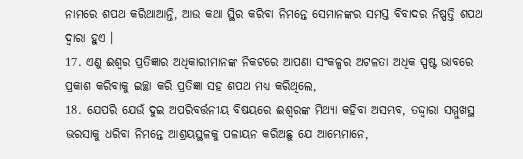ନାମରେ ଶପଥ କରିଥାଆନ୍ତି, ଆଉ କଥା ସ୍ଥିର କରିବା ନିମନ୍ତେ ସେମାନଙ୍କର ସମସ୍ତ ବିବାଦର ନିଷ୍ପତ୍ତି ଶପଥ ଦ୍ଵାରା ହୁଏ ।
17. ଏଣୁ ଈଶ୍ଵର ପ୍ରତିଜ୍ଞାର ଅଧିକାରୀମାନଙ୍କ ନିକଟରେ ଆପଣା ସଂକଳ୍ପର ଅଟଳତା ଅଧିକ ସ୍ପଷ୍ଟ ଭାବରେ ପ୍ରକାଶ କରିବାକୁ ଇଚ୍ଛା କରି ପ୍ରତିଜ୍ଞା ସହ ଶପଥ ମଧ୍ୟ କରିଥିଲେ,
18. ଯେପରି ଯେଉଁ ଦୁଇ ଅପରିବର୍ତ୍ତନୀୟ ବିଷୟରେ ଈଶ୍ଵରଙ୍କ ମିଥ୍ୟା କହିବା ଅସମ୍ଭବ, ତଦ୍ଦ୍ଵାରା ସମ୍ମୁଖସ୍ଥ ଭରସାକୁ ଧରିବା ନିମନ୍ତେ ଆଶ୍ରୟସ୍ଥଳକୁ ପଳାୟନ କରିଅଛୁ ଯେ ଆମ୍ଭେମାନେ,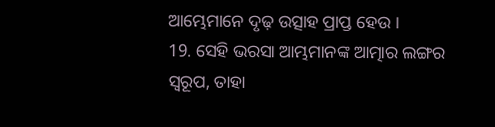ଆମ୍ଭେମାନେ ଦୃଢ଼ ଉତ୍ସାହ ପ୍ରାପ୍ତ ହେଉ ।
19. ସେହି ଭରସା ଆମ୍ଭମାନଙ୍କ ଆତ୍ମାର ଲଙ୍ଗର ସ୍ଵରୂପ, ତାହା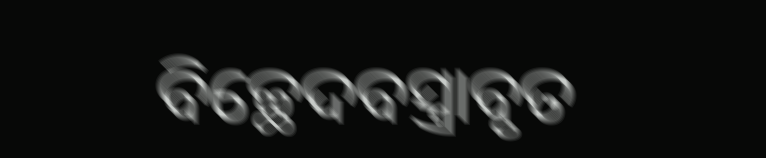ବିଚ୍ଛେଦବସ୍ତ୍ରାବୃତ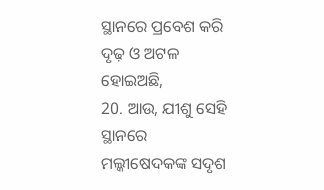ସ୍ଥାନରେ ପ୍ରବେଶ କରି ଦୃଢ଼ ଓ ଅଟଳ ହୋଇଅଛି,
20. ଆଉ, ଯୀଶୁ ସେହି ସ୍ଥାନରେ ମଲ୍କୀଷେଦକଙ୍କ ସଦୃଶ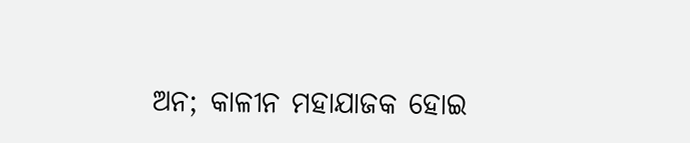ଅନ; କାଳୀନ ମହାଯାଜକ ହୋଇ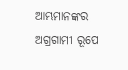ଆମ୍ଭମାନଙ୍କର ଅଗ୍ରଗାମୀ ରୂପେ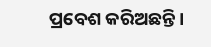ପ୍ରବେଶ କରିଅଛନ୍ତି ।